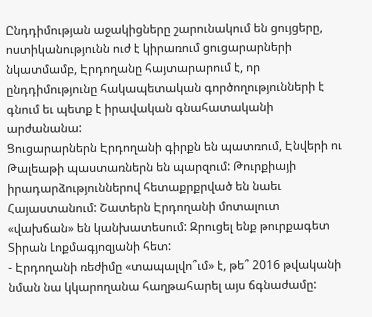Ընդդիմության աջակիցները շարունակում են ցույցերը, ոստիկանությունն ուժ է կիրառում ցուցարարների նկատմամբ, Էրդողանը հայտարարում է, որ ընդդիմությունը հակապետական գործողությունների է գնում եւ պետք է իրավական գնահատականի արժանանա:
Ցուցարարներն Էրդողանի գիրքն են պատռում, Էնվերի ու Թալեաթի պաստառներն են պարզում: Թուրքիայի իրադարձություններով հետաքրքրված են նաեւ Հայաստանում: Շատերն Էրդողանի մոտալուտ «վախճան» են կանխատեսում: Զրուցել ենք թուրքագետ Տիրան Լոքմագյոզյանի հետ:
- Էրդողանի ռեժիմը «տապալվո՞ւմ» է, թե՞ 2016 թվականի նման նա կկարողանա հաղթահարել այս ճգնաժամը: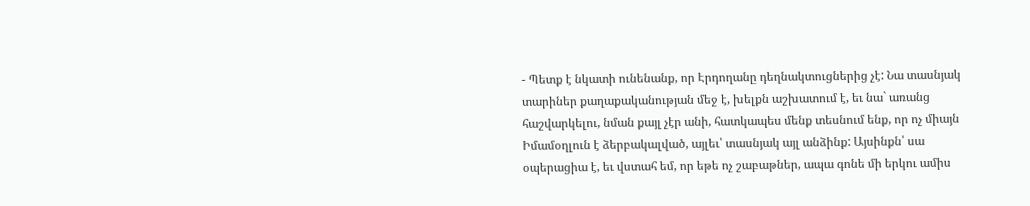- Պետք է նկատի ունենանք, որ Էրդողանը դեղնակտուցներից չէ: Նա տասնյակ տարիներ քաղաքականության մեջ է, խելքն աշխատում է, եւ նա` առանց հաշվարկելու, նման քայլ չէր անի, հատկապես մենք տեսնում ենք, որ ոչ միայն Իմամօղլուն է ձերբակալված, այլեւ՝ տասնյակ այլ անձինք: Այսինքն՝ սա օպերացիա է, եւ վստահ եմ, որ եթե ոչ շաբաթներ, ապա գոնե մի երկու ամիս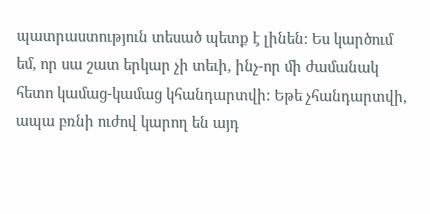պատրաստություն տեսած պետք է լինեն: Ես կարծում եմ, որ սա շատ երկար չի տեւի, ինչ-որ մի ժամանակ հետո կամաց-կամաց կհանդարտվի: Եթե չհանդարտվի, ապա բռնի ուժով կարող են այդ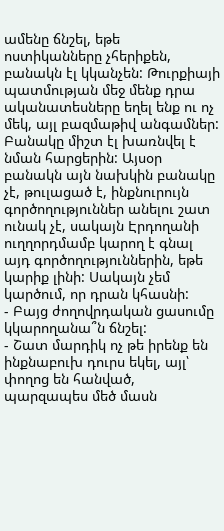ամենը ճնշել, եթե ոստիկանները չհերիքեն, բանակն էլ կկանչեն: Թուրքիայի պատմության մեջ մենք դրա ականատեսները եղել ենք ու ոչ մեկ, այլ բազմաթիվ անգամներ: Բանակը միշտ էլ խառնվել է նման հարցերին: Այսօր բանակն այն նախկին բանակը չէ, թուլացած է, ինքնուրույն գործողություններ անելու շատ ունակ չէ, սակայն Էրդողանի ուղղորդմամբ կարող է գնալ այդ գործողություններին, եթե կարիք լինի: Սակայն չեմ կարծում, որ դրան կհասնի:
- Բայց ժողովրդական ցասումը կկարողանա՞ն ճնշել:
- Շատ մարդիկ ոչ թե իրենք են ինքնաբուխ դուրս եկել, այլ՝ փողոց են հանված, պարզապես մեծ մասն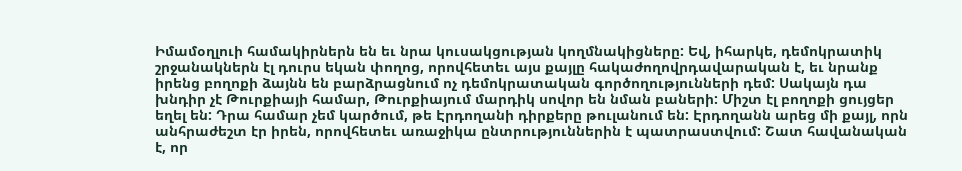Իմամօղլուի համակիրներն են եւ նրա կուսակցության կողմնակիցները: Եվ, իհարկե, դեմոկրատիկ շրջանակներն էլ դուրս եկան փողոց, որովհետեւ այս քայլը հակաժողովրդավարական է, եւ նրանք իրենց բողոքի ձայնն են բարձրացնում ոչ դեմոկրատական գործողությունների դեմ: Սակայն դա խնդիր չէ Թուրքիայի համար, Թուրքիայում մարդիկ սովոր են նման բաների: Միշտ էլ բողոքի ցույցեր եղել են: Դրա համար չեմ կարծում, թե Էրդողանի դիրքերը թուլանում են: Էրդողանն արեց մի քայլ, որն անհրաժեշտ էր իրեն, որովհետեւ առաջիկա ընտրություններին է պատրաստվում: Շատ հավանական է, որ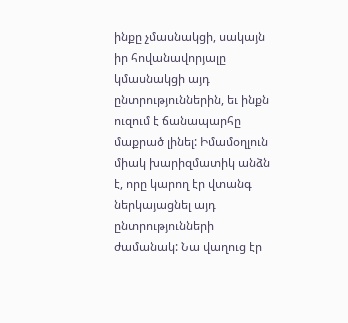ինքը չմասնակցի, սակայն իր հովանավորյալը կմասնակցի այդ ընտրություններին, եւ ինքն ուզում է ճանապարհը մաքրած լինել: Իմամօղլուն միակ խարիզմատիկ անձն է, որը կարող էր վտանգ ներկայացնել այդ ընտրությունների ժամանակ: Նա վաղուց էր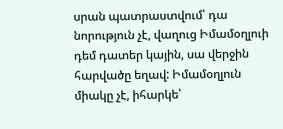սրան պատրաստվում՝ դա նորություն չէ, վաղուց Իմամօղլուի դեմ դատեր կային, սա վերջին հարվածը եղավ: Իմամօղլուն միակը չէ, իհարկե՝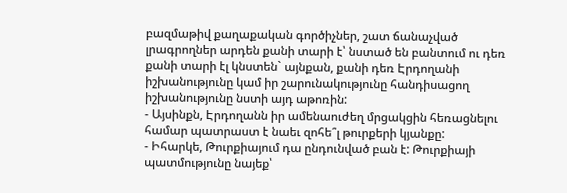բազմաթիվ քաղաքական գործիչներ, շատ ճանաչված լրագրողներ արդեն քանի տարի է՝ նստած են բանտում ու դեռ քանի տարի էլ կնստեն` այնքան, քանի դեռ Էրդողանի իշխանությունը կամ իր շարունակությունը հանդիսացող իշխանությունը նստի այդ աթոռին:
- Այսինքն, Էրդողանն իր ամենաուժեղ մրցակցին հեռացնելու համար պատրաստ է նաեւ զոհե՞լ թուրքերի կյանքը:
- Իհարկե, Թուրքիայում դա ընդունված բան է: Թուրքիայի պատմությունը նայեք՝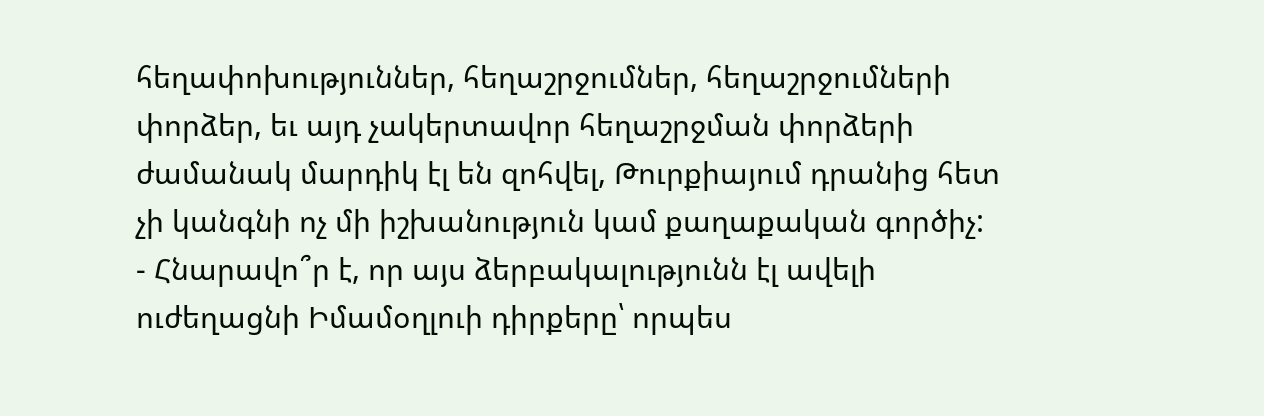հեղափոխություններ, հեղաշրջումներ, հեղաշրջումների փորձեր, եւ այդ չակերտավոր հեղաշրջման փորձերի ժամանակ մարդիկ էլ են զոհվել, Թուրքիայում դրանից հետ չի կանգնի ոչ մի իշխանություն կամ քաղաքական գործիչ:
- Հնարավո՞ր է, որ այս ձերբակալությունն էլ ավելի ուժեղացնի Իմամօղլուի դիրքերը՝ որպես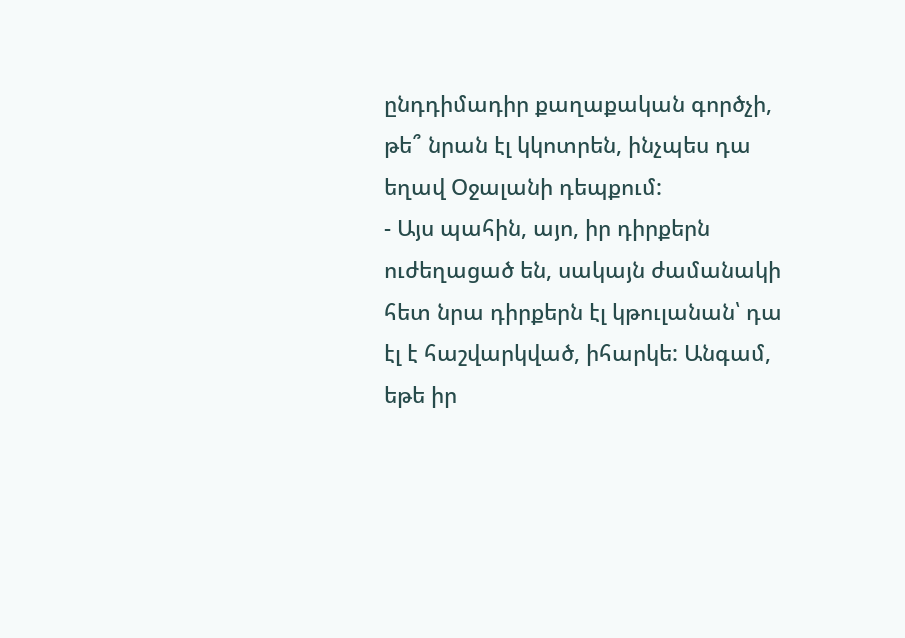ընդդիմադիր քաղաքական գործչի, թե՞ նրան էլ կկոտրեն, ինչպես դա եղավ Օջալանի դեպքում:
- Այս պահին, այո, իր դիրքերն ուժեղացած են, սակայն ժամանակի հետ նրա դիրքերն էլ կթուլանան՝ դա էլ է հաշվարկված, իհարկե: Անգամ, եթե իր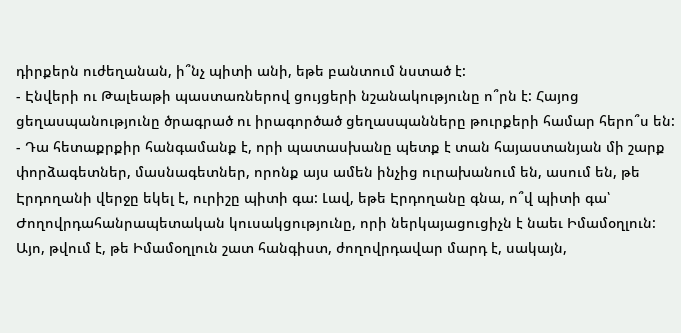դիրքերն ուժեղանան, ի՞նչ պիտի անի, եթե բանտում նստած է:
- Էնվերի ու Թալեաթի պաստառներով ցույցերի նշանակությունը ո՞րն է: Հայոց ցեղասպանությունը ծրագրած ու իրագործած ցեղասպանները թուրքերի համար հերո՞ս են:
- Դա հետաքրքիր հանգամանք է, որի պատասխանը պետք է տան հայաստանյան մի շարք փորձագետներ, մասնագետներ, որոնք այս ամեն ինչից ուրախանում են, ասում են, թե Էրդողանի վերջը եկել է, ուրիշը պիտի գա: Լավ, եթե Էրդողանը գնա, ո՞վ պիտի գա՝ Ժողովրդահանրապետական կուսակցությունը, որի ներկայացուցիչն է նաեւ Իմամօղլուն: Այո, թվում է, թե Իմամօղլուն շատ հանգիստ, ժողովրդավար մարդ է, սակայն,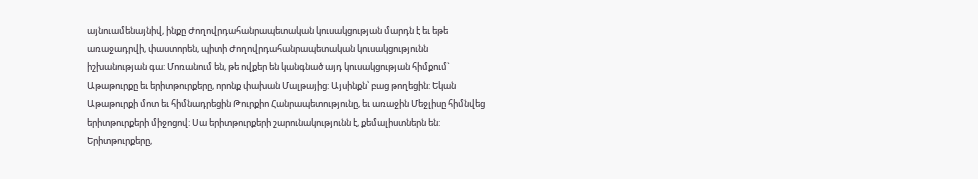այնուամենայնիվ, ինքը Ժողովրդահանրապետական կուսակցության մարդն է եւ եթե առաջադրվի, փաստորեն, պիտի Ժողովրդահանրապետական կուսակցությունն իշխանության գա: Մոռանում են, թե ովքեր են կանգնած այդ կուսակցության հիմքում` Աթաթուրքը եւ երիտթուրքերը, որոնք փախան Մալթայից: Այսինքն՝ բաց թողեցին: Եկան Աթաթուրքի մոտ եւ հիմնադրեցին Թուրքիո Հանրապետությունը, եւ առաջին Մեջլիսը հիմնվեց երիտթուրքերի միջոցով: Սա երիտթուրքերի շարունակությունն է, քեմալիստներն են: Երիտթուրքերը,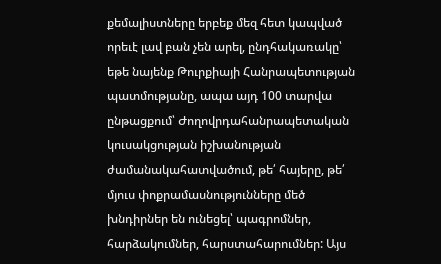քեմալիստները երբեք մեզ հետ կապված որեւէ լավ բան չեն արել, ընդհակառակը՝ եթե նայենք Թուրքիայի Հանրապետության պատմությանը, ապա այդ 100 տարվա ընթացքում՝ Ժողովրդահանրապետական կուսակցության իշխանության ժամանակահատվածում, թե՛ հայերը, թե՛ մյուս փոքրամասնությունները մեծ խնդիրներ են ունեցել՝ պագրոմներ, հարձակումներ, հարստահարումներ: Այս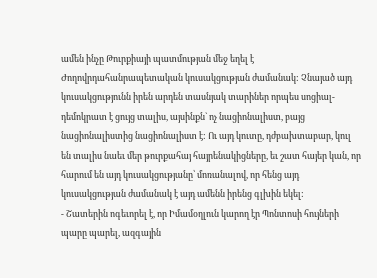ամեն ինչը Թուրքիայի պատմության մեջ եղել է Ժողովրդահանրապետական կուսակցության ժամանակ: Չնայած այդ կուսակցությունն իրեն արդեն տասնյակ տարիներ որպես սոցիալ-դեմոկրատ է ցույց տալիս, այսինքն` ոչ նացիոնալիստ, բայց նացիոնալիստից նացիոնալիստ է: Ու այդ կուտը, դժբախտաբար, կուլ են տալիս նաեւ մեր թուրքահայ հայրենակիցները, եւ շատ հայեր կան, որ հարում են այդ կուսակցությանը՝ մոռանալով, որ հենց այդ կուսակցության ժամանակ է այդ ամենն իրենց գլխին եկել:
- Շատերին ոգեւորել է, որ Իմամօղլուն կարող էր Պոնտոսի հույների պարը պարել, ազգային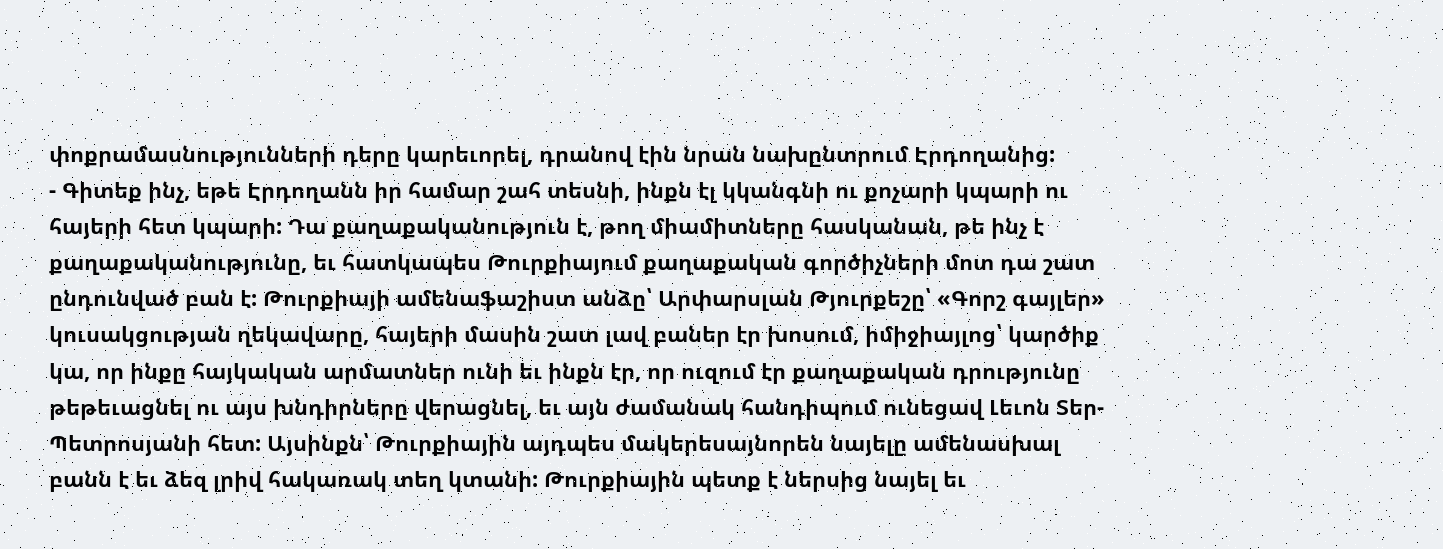փոքրամասնությունների դերը կարեւորել, դրանով էին նրան նախընտրում Էրդողանից:
- Գիտեք ինչ, եթե Էրդողանն իր համար շահ տեսնի, ինքն էլ կկանգնի ու քոչարի կպարի ու հայերի հետ կպարի: Դա քաղաքականություն է, թող միամիտները հասկանան, թե ինչ է քաղաքականությունը, եւ հատկապես Թուրքիայում քաղաքական գործիչների մոտ դա շատ ընդունված բան է: Թուրքիայի ամենաֆաշիստ անձը՝ Արփարսլան Թյուրքեշը՝ «Գորշ գայլեր» կուսակցության ղեկավարը, հայերի մասին շատ լավ բաներ էր խոսում, իմիջիայլոց՝ կարծիք կա, որ ինքը հայկական արմատներ ունի եւ ինքն էր, որ ուզում էր քաղաքական դրությունը թեթեւացնել ու այս խնդիրները վերացնել, եւ այն ժամանակ հանդիպում ունեցավ Լեւոն Տեր-Պետրոսյանի հետ: Այսինքն՝ Թուրքիային այդպես մակերեսայնորեն նայելը ամենասխալ բանն է եւ ձեզ լրիվ հակառակ տեղ կտանի: Թուրքիային պետք է ներսից նայել եւ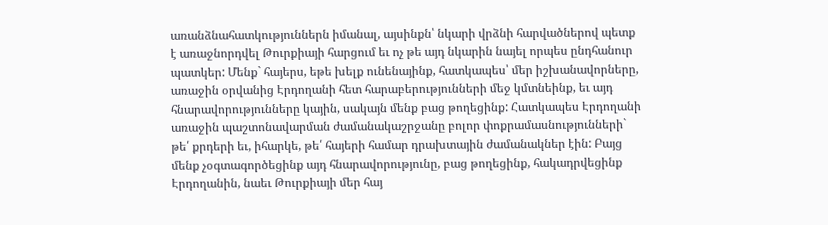առանձնահատկություններն իմանալ, այսինքն՝ նկարի վրձնի հարվածներով պետք է առաջնորդվել Թուրքիայի հարցում եւ ոչ թե այդ նկարին նայել որպես ընդհանուր պատկեր: Մենք` հայերս, եթե խելք ունենայինք, հատկապես՝ մեր իշխանավորները, առաջին օրվանից Էրդողանի հետ հարաբերությունների մեջ կմտնեինք, եւ այդ հնարավորությունները կային, սակայն մենք բաց թողեցինք: Հատկապես Էրդողանի առաջին պաշտոնավարման ժամանակաշրջանը բոլոր փոքրամասնությունների` թե՛ քրդերի եւ, իհարկե, թե՛ հայերի համար դրախտային ժամանակներ էին: Բայց մենք չօգտագործեցինք այդ հնարավորությունը, բաց թողեցինք, հակադրվեցինք Էրդողանին, նաեւ Թուրքիայի մեր հայ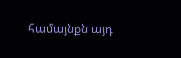համայնքն այդ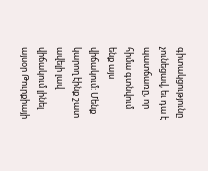գիտակցությունը չունեցավ, եւ դա է պատճառը, որ հիմա գտնվում ենք այս վիճակում: Մենք կարող էինք շատ ավելի լավ վիճակում լինել այսօր Թուրքիայի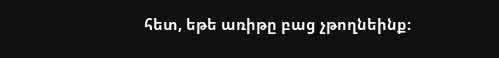հետ, եթե առիթը բաց չթողնեինք: